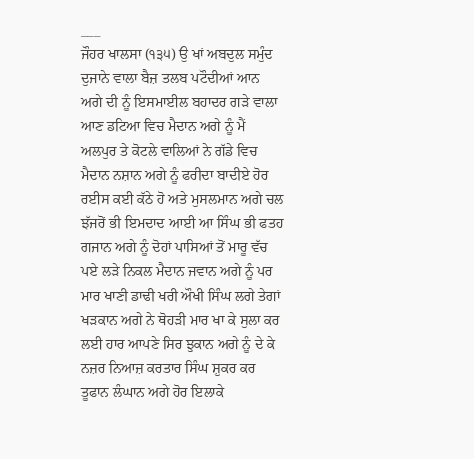___
ਜੌਹਰ ਖਾਲਸਾ (੧੩੫) ਉ ਖਾਂ ਅਬਦੁਲ ਸਮੁੰਦ ਦੁਜਾਨੇ ਵਾਲਾ ਬੈਜ਼ ਤਲਬ ਪਟੌਦੀਆਂ ਆਨ ਅਗੇ ਦੀ ਨੂੰ ਇਸਮਾਈਲ ਬਹਾਦਰ ਗੜੇ ਵਾਲਾ ਆਣ ਡਟਿਆ ਵਿਚ ਮੈਦਾਨ ਅਗੇ ਨੂੰ ਮੈਂ ਅਲਪੁਰ ਤੇ ਕੋਟਲੇ ਵਾਲਿਆਂ ਨੇ ਗੱਡੇ ਵਿਚ ਮੈਦਾਨ ਨਸ਼ਾਨ ਅਗੇ ਨੂੰ ਫਰੀਦਾ ਬਾਦੀਏ ਹੋਰ ਰਈਸ ਕਈ ਕੱਠੇ ਹੋ ਅਤੇ ਮੁਸਲਮਾਨ ਅਗੇ ਚਲ ਝੱਜਰੋਂ ਭੀ ਇਮਦਾਦ ਆਈ ਆ ਸਿੰਘ ਭੀ ਫਤਹ ਗਜਾਨ ਅਗੇ ਨੂੰ ਦੋਹਾਂ ਪਾਸਿਆਂ ਤੋਂ ਮਾਰੂ ਵੱਚ ਪਏ ਲੜੇ ਨਿਕਲ ਮੈਦਾਨ ਜਵਾਨ ਅਗੇ ਨੂੰ ਪਰ ਮਾਰ ਖਾਣੀ ਡਾਢੀ ਖਰੀ ਔਖੀ ਸਿੰਘ ਲਗੇ ਤੇਗਾਂ ਖੜਕਾਨ ਅਗੇ ਨੇ ਥੋਹੜੀ ਮਾਰ ਖਾ ਕੇ ਸੁਲਾ ਕਰ ਲਈ ਹਾਰ ਆਪਣੇ ਸਿਰ ਝੁਕਾਨ ਅਗੇ ਨੂੰ ਦੇ ਕੇ ਨਜ਼ਰ ਨਿਆਜ਼ ਕਰਤਾਰ ਸਿੰਘ ਸ਼ੁਕਰ ਕਰ ਤੂਫਾਨ ਲੰਘਾਨ ਅਗੇ ਹੋਰ ਇਲਾਕੇ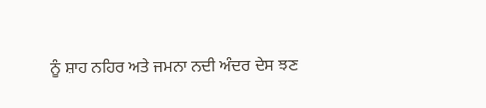ਨੂੰ ਸ਼ਾਹ ਨਹਿਰ ਅਤੇ ਜਮਨਾ ਨਦੀ ਅੰਦਰ ਦੇਸ ਝਣ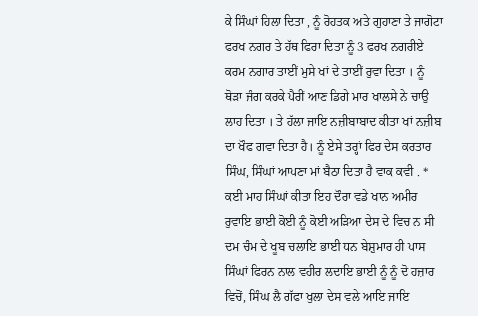ਕੇ ਸਿੰਘਾਂ ਹਿਲਾ ਦਿਤਾ , ਨੂੰ ਰੋਹਤਕ ਅਤੇ ਗੁਹਾਣਾ ਤੇ ਜਾਗੋਟਾ ਫਰਖ ਨਗਰ ਤੇ ਹੱਥ ਫਿਰਾ ਦਿਤਾ ਨੂੰ 3 ਫਰਖ ਨਗਰੀਏ ਕਰਮ ਨਗਾਰ ਤਾਈਂ ਮੁਸੇ ਖਾਂ ਦੇ ਤਾਈਂ ਰੁਵਾ ਦਿਤਾ । ਨੂੰ ਥੋੜਾ ਜੰਗ ਕਰਕੇ ਪੈਰੀਂ ਆਣ ਡਿਗੇ ਮਾਰ ਖਾਲਸੇ ਨੇ ਚਾਉ ਲਾਹ ਦਿਤਾ । ਤੇ ਹੱਲਾ ਜਾਇ ਨਜ਼ੀਬਾਬਾਦ ਕੀਤਾ ਖਾਂ ਨਜ਼ੀਬ ਦਾ ਖੌਫ ਗਵਾ ਦਿਤਾ ਹੈ। ਨੂੰ ਏਸੇ ਤਰ੍ਹਾਂ ਫਿਰ ਦੇਸ ਕਰਤਾਰ ਸਿੰਘ, ਸਿੰਘਾਂ ਆਪਣਾ ਮਾਂ ਬੈਠਾ ਦਿਤਾ ਹੈ ਵਾਕ ਕਵੀ . * ਕਈ ਮਾਹ ਸਿੰਘਾਂ ਕੀਤਾ ਇਹ ਦੌਰਾ ਵਡੇ ਖਾਨ ਅਮੀਰ ਰੁਵਾਇ ਭਾਈ ਕੋਈ ਨੂੰ ਕੋਈ ਅੜਿਆ ਦੇਸ ਦੇ ਵਿਚ ਨ ਸੀ ਦਮ ਚੰਮ ਦੇ ਖੂਬ ਚਲਾਇ ਭਾਈ ਧਨ ਬੇਸ਼ੁਮਾਰ ਹੀ ਪਾਸ ਸਿੰਘਾਂ ਫਿਰਨ ਨਾਲ ਵਹੀਰ ਲਦਾਇ ਭਾਈ ਨੂੰ ਨੂੰ ਦੋ ਹਜ਼ਾਰ ਵਿਚੋਂ, ਸਿੰਘ ਲੈ ਗੱਫਾ ਖੁਲਾ ਦੇਸ ਵਲੇ ਆਇ ਜਾਇ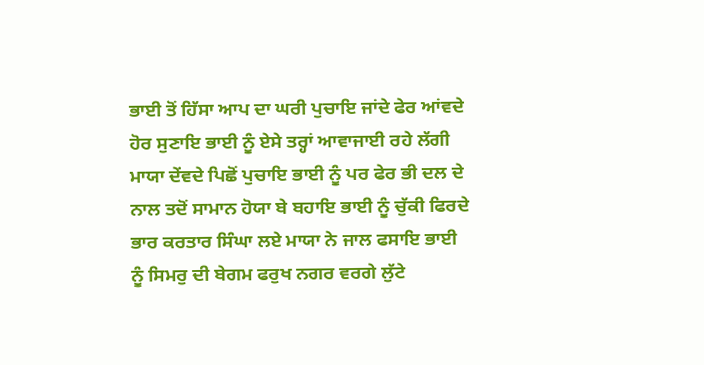ਭਾਈ ਤੋਂ ਹਿੱਸਾ ਆਪ ਦਾ ਘਰੀ ਪੁਚਾਇ ਜਾਂਦੇ ਫੇਰ ਆਂਵਦੇ ਹੋਰ ਸੁਣਾਇ ਭਾਈ ਨੂੰ ਏਸੇ ਤਰ੍ਹਾਂ ਆਵਾਜਾਈ ਰਹੇ ਲੱਗੀ ਮਾਯਾ ਦੇਂਵਦੇ ਪਿਛੋਂ ਪੁਚਾਇ ਭਾਈ ਨੂੰ ਪਰ ਫੇਰ ਭੀ ਦਲ ਦੇ ਨਾਲ ਤਦੋਂ ਸਾਮਾਨ ਹੋਯਾ ਬੇ ਬਹਾਇ ਭਾਈ ਨੂੰ ਚੁੱਕੀ ਫਿਰਦੇ ਭਾਰ ਕਰਤਾਰ ਸਿੰਘਾ ਲਏ ਮਾਯਾ ਨੇ ਜਾਲ ਫਸਾਇ ਭਾਈ ਨੂੰ ਸਿਮਰੁ ਦੀ ਬੇਗਮ ਫਰੁਖ ਨਗਰ ਵਰਗੇ ਲੁੱਟੇ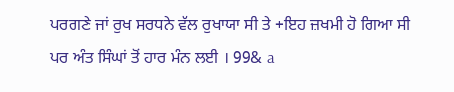ਪਰਗਣੇ ਜਾਂ ਰੁਖ ਸਰਧਨੇ ਵੱਲ ਰੁਖਾਯਾ ਸੀ ਤੇ +ਇਹ ਜ਼ਖਮੀ ਹੋ ਗਿਆ ਸੀ ਪਰ ਅੰਤ ਸਿੰਘਾਂ ਤੋਂ ਹਾਰ ਮੰਨ ਲਈ । 99& a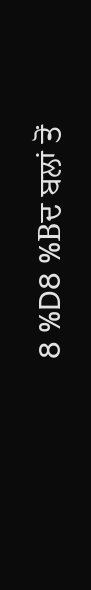8 %D8 %Bਦ ਬਲਾਂ ਤੋਂ